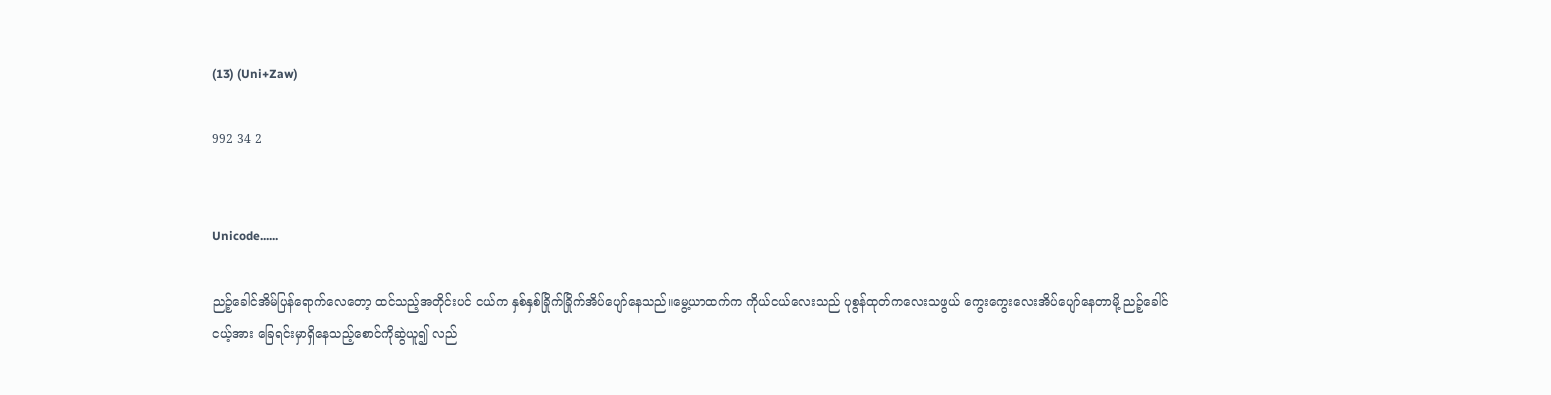(13) (Uni+Zaw)

992 34 2


Unicode......

ညဉ့်ခေါင်အိမ်ပြန်ရောက်လေတော့ ထင်သည့်အတိုင်းပင် ငယ်က နှစ်နှစ်ခြိုက်ခြိုက်အိပ်ပျော်နေသည်။မွေ့ယာထက်က ကိုယ်ငယ်လေးသည် ပုစွန်ထုတ်ကလေးသဖွယ် ကွေးကွေးလေးအိပ်ပျော်နေတာမို့ ညဉ့်ခေါင်ငယ့်အား ခြေရင်းမှာရှိ‌နေသည့်စောင်ကိုဆွဲယူ၍ လည်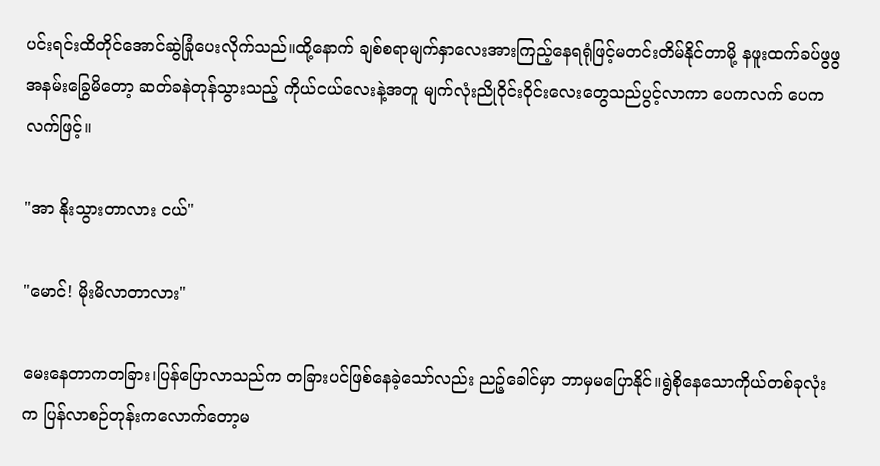ပင်းရင်းထိတိုင်အောင်ဆွဲခြုံပေးလိုက်သည်။ထို့နောက် ချစ်စရာမျက်နှာလေးအားကြည့်နေရရုံဖြင့်မတင်းတိမ်နိုင်တာမို့ နဖူးထက်ခပ်ဖွဖွအနမ်း‌ခြွေမိတော့ ဆတ်ခနဲတုန်သွားသည့် ကိုယ်ငယ်လေးနဲ့အတူ မျက်လုံးညိုဝိုင်းဝိုင်းလေးတွေသည်ပွင့်လာကာ ပေကလက် ပေကလက်ဖြင့်။

"အာ နိုးသွားတာလား ငယ်"

"မောင်! မိုးမိလာတာလား"

မေးနေတာကတခြား၊ပြန်‌ပြောလာသည်က တခြားပင်ဖြစ်နေခဲ့သော်လည်း ညဉ့်ခေါင်မှာ ဘာမှမ‌ပြောနိုင်။ရွဲစိုနေသောကိုယ်တစ်ခုလုံးက ပြန်လာစဉ်တုန်းကလောက်တော့မ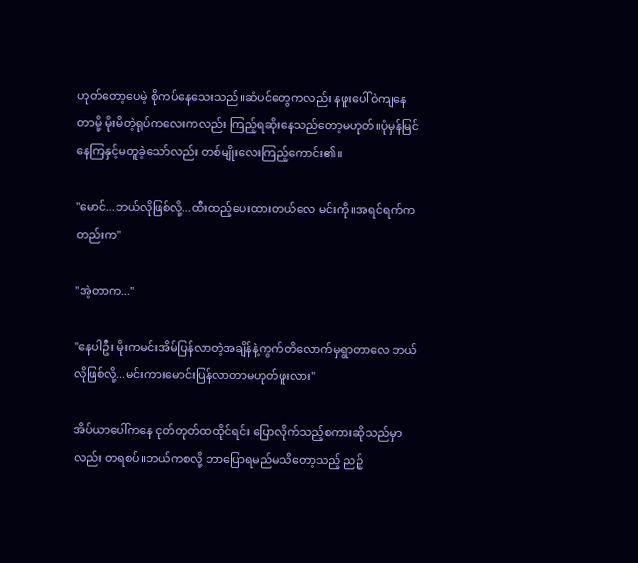ဟုတ်‌တော့ပေမဲ့ စိုကပ်နေသေးသည်။ဆံပင်‌တွေကလည်း နဖူးပေါ်ဝဲကျနေတာမို့ မိုးမိတဲ့ရုပ်ကလေးကလည်း ကြည့်ရဆိုးနေသည်တော့မဟုတ်။ပုံမှန်မြင်နေကြနှင့်မတူခဲ့သော်လည်း တစ်မျိုးလေးကြည့်ကောင်း၏။

"မောင်...ဘယ်လိုဖြစ်လို့...ထီးထည့်ပေးထားတယ်လေ မင်းကို။အရင်ရက်ကတည်းက"

"အဲ့တာက..."

"နေပါဦး မိုးကမင်းအိမ်ပြန်လာတဲ့အချိန်နဲ့ကွက်တိလောက်မှရွာတာလေ ဘယ်လိုဖြစ်လို့...မင်းကားမောင်းပြန်လာတာမဟုတ်ဖူးလား"

အိပ်ယာပေါ်ကနေ ငုတ်တုတ်ထထိုင်ရင်း ‌ပြောလိုက်သည့်စကားဆိုသည်မှာလည်း တရစပ်။ဘယ်က‌စလို့ ဘာ‌ပြောရမည်မသိတော့သည့် ညဉ့်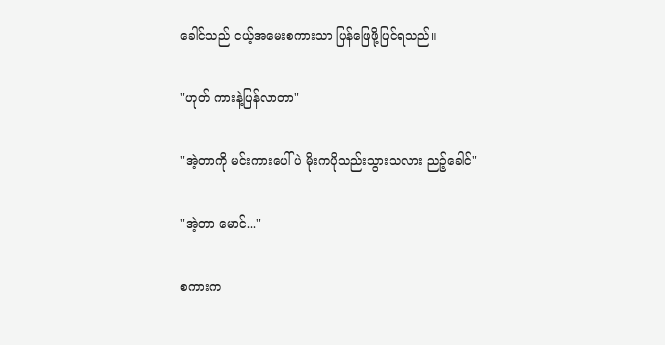ခေါင်သည် ငယ့်အမေးစကားသာ ပြန်‌ဖြေဖို့ပြင်ရသည်။

"ဟုတ် ‌ကားနဲ့ပြန်လာတာ"

"အဲ့တာကို မင်းကားပေါ်ပဲ မိုးကပိုသည်းသွားသလား ညဉ့်ခေါင်"

"အဲ့တာ မောင်..."

စကားက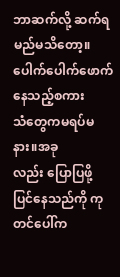ဘာဆက်လို့ ဆက်ရမည်မသိတော့။ပေါက်ပေါက်ဖောက်နေသည့်စကားသံ‌တွေကမရပ်မနား။အခုလည်း ‌ပြောပြဖို့ပြင်နေသည်ကို ကုတင်ပေါ်က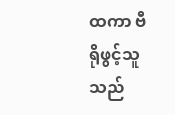ထကာ ဗီရို‌ဖွင့်သူသည်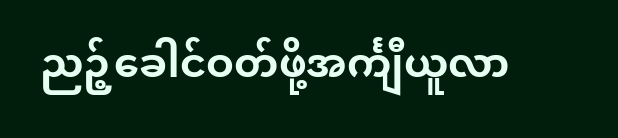ညဉ့်ခေါင်ဝတ်ဖို့အင်္ကျီယူလာ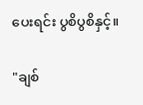ပေးရင်း ပွစိပွစိနှင့်။

"ချစ်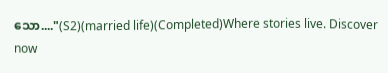သော...."(S2)(married life)(Completed)Where stories live. Discover now